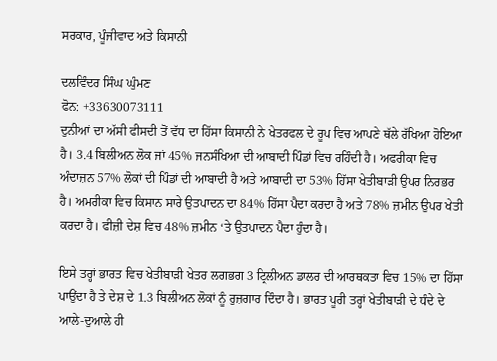ਸਰਕਾਰ, ਪੂੰਜੀਵਾਦ ਅਤੇ ਕਿਸਾਨੀ

ਦਲਵਿੰਦਰ ਸਿੰਘ ਘੁੰਮਣ
ਫੋਨ: +33630073111
ਦੁਨੀਆਂ ਦਾ ਅੱਸੀ ਫੀਸਦੀ ਤੋਂ ਵੱਧ ਦਾ ਹਿੱਸਾ ਕਿਸਾਨੀ ਨੇ ਖੇਤਰਫਲ ਦੇ ਰੂਪ ਵਿਚ ਆਪਣੇ ਥੱਲੇ ਰੱਖਿਆ ਹੋਇਆ ਹੈ। 3.4 ਬਿਲੀਅਨ ਲੋਕ ਜਾਂ 45% ਜਨਸੰਖਿਆ ਦੀ ਆਬਾਦੀ ਪਿੰਡਾਂ ਵਿਚ ਰਹਿੰਦੀ ਹੈ। ਅਫਰੀਕਾ ਵਿਚ ਅੰਦਾਜ਼ਨ 57% ਲੋਕਾਂ ਦੀ ਪਿੰਡਾਂ ਦੀ ਆਬਾਦੀ ਹੈ ਅਤੇ ਆਬਾਦੀ ਦਾ 53% ਹਿੱਸਾ ਖੇਤੀਬਾੜੀ ਉਪਰ ਨਿਰਭਰ ਹੈ। ਅਮਰੀਕਾ ਵਿਚ ਕਿਸਾਨ ਸਾਰੇ ਉਤਪਾਦਨ ਦਾ 84% ਹਿੱਸਾ ਪੈਦਾ ਕਰਦਾ ਹੈ ਅਤੇ 78% ਜ਼ਮੀਨ ਉਪਰ ਖੇਤੀ ਕਰਦਾ ਹੈ। ਫੀਜ਼ੀ ਦੇਸ਼ ਵਿਚ 48% ਜ਼ਮੀਨ ‘ਤੇ ਉਤਪਾਦਨ ਪੈਦਾ ਹੁੰਦਾ ਹੈ।

ਇਸੇ ਤਰ੍ਹਾਂ ਭਾਰਤ ਵਿਚ ਖੇਤੀਬਾੜੀ ਖੇਤਰ ਲਗਭਗ 3 ਟ੍ਰਿਲੀਅਨ ਡਾਲਰ ਦੀ ਆਰਥਕਤਾ ਵਿਚ 15% ਦਾ ਹਿੱਸਾ ਪਾਉਂਦਾ ਹੈ ਤੇ ਦੇਸ਼ ਦੇ 1.3 ਬਿਲੀਅਨ ਲੋਕਾਂ ਨੂੰ ਰੁਜ਼ਗਾਰ ਦਿੰਦਾ ਹੈ। ਭਾਰਤ ਪੂਰੀ ਤਰ੍ਹਾਂ ਖੇਤੀਬਾੜੀ ਦੇ ਧੰਦੇ ਦੇ ਆਲੇ-ਦੁਆਲੇ ਹੀ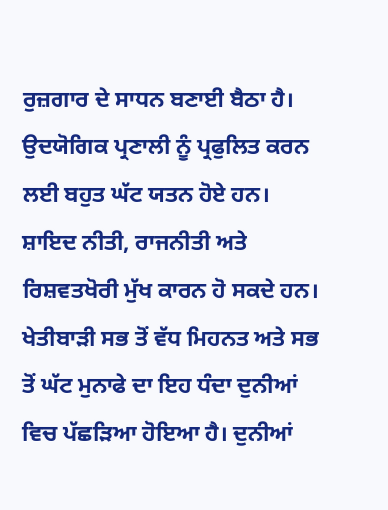ਰੁਜ਼ਗਾਰ ਦੇ ਸਾਧਨ ਬਣਾਈ ਬੈਠਾ ਹੈ। ਉਦਯੋਗਿਕ ਪ੍ਰਣਾਲੀ ਨੂੰ ਪ੍ਰਫੁਲਿਤ ਕਰਨ ਲਈ ਬਹੁਤ ਘੱਟ ਯਤਨ ਹੋਏ ਹਨ। ਸ਼ਾਇਦ ਨੀਤੀ, ਰਾਜਨੀਤੀ ਅਤੇ ਰਿਸ਼ਵਤਖੋਰੀ ਮੁੱਖ ਕਾਰਨ ਹੋ ਸਕਦੇ ਹਨ। ਖੇਤੀਬਾੜੀ ਸਭ ਤੋਂ ਵੱਧ ਮਿਹਨਤ ਅਤੇ ਸਭ ਤੋਂ ਘੱਟ ਮੁਨਾਫੇ ਦਾ ਇਹ ਧੰਦਾ ਦੁਨੀਆਂ ਵਿਚ ਪੱਛੜਿਆ ਹੋਇਆ ਹੈ। ਦੁਨੀਆਂ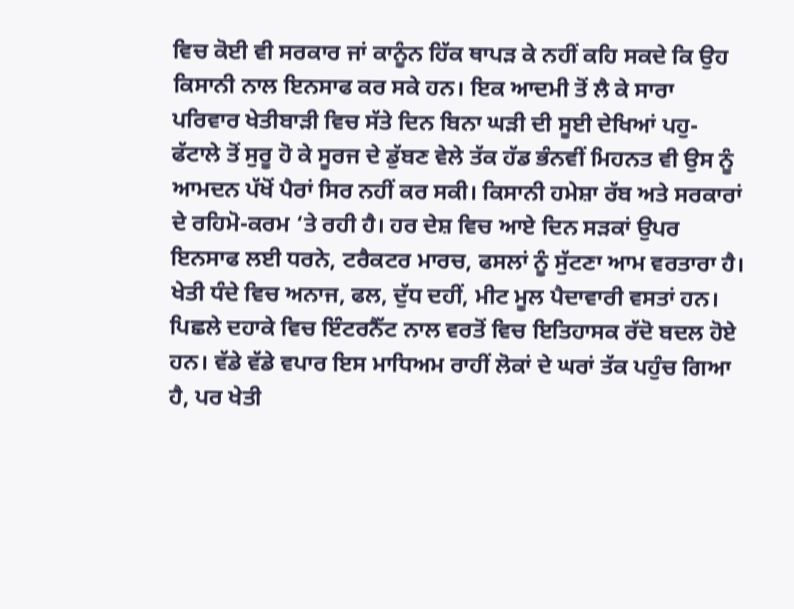ਵਿਚ ਕੋਈ ਵੀ ਸਰਕਾਰ ਜਾਂ ਕਾਨੂੰਨ ਹਿੱਕ ਥਾਪੜ ਕੇ ਨਹੀਂ ਕਹਿ ਸਕਦੇ ਕਿ ਉਹ ਕਿਸਾਨੀ ਨਾਲ ਇਨਸਾਫ ਕਰ ਸਕੇ ਹਨ। ਇਕ ਆਦਮੀ ਤੋਂ ਲੈ ਕੇ ਸਾਰਾ ਪਰਿਵਾਰ ਖੇਤੀਬਾੜੀ ਵਿਚ ਸੱਤੇ ਦਿਨ ਬਿਨਾ ਘੜੀ ਦੀ ਸੂਈ ਦੇਖਿਆਂ ਪਹੁ-ਫੱਟਾਲੇ ਤੋਂ ਸੁਰੂ ਹੋ ਕੇ ਸੂਰਜ ਦੇ ਡੁੱਬਣ ਵੇਲੇ ਤੱਕ ਹੱਡ ਭੰਨਵੀਂ ਮਿਹਨਤ ਵੀ ਉਸ ਨੂੰ ਆਮਦਨ ਪੱਖੋਂ ਪੈਰਾਂ ਸਿਰ ਨਹੀਂ ਕਰ ਸਕੀ। ਕਿਸਾਨੀ ਹਮੇਸ਼ਾ ਰੱਬ ਅਤੇ ਸਰਕਾਰਾਂ ਦੇ ਰਹਿਮੋ-ਕਰਮ ‘ਤੇ ਰਹੀ ਹੈ। ਹਰ ਦੇਸ਼ ਵਿਚ ਆਏ ਦਿਨ ਸੜਕਾਂ ਉਪਰ ਇਨਸਾਫ ਲਈ ਧਰਨੇ, ਟਰੈਕਟਰ ਮਾਰਚ, ਫਸਲਾਂ ਨੂੰ ਸੁੱਟਣਾ ਆਮ ਵਰਤਾਰਾ ਹੈ। ਖੇਤੀ ਧੰਦੇ ਵਿਚ ਅਨਾਜ, ਫਲ, ਦੁੱਧ ਦਹੀਂ, ਮੀਟ ਮੂਲ ਪੈਦਾਵਾਰੀ ਵਸਤਾਂ ਹਨ।
ਪਿਛਲੇ ਦਹਾਕੇ ਵਿਚ ਇੰਟਰਨੈੱਟ ਨਾਲ ਵਰਤੋਂ ਵਿਚ ਇਤਿਹਾਸਕ ਰੱਦੋ ਬਦਲ ਹੋਏ ਹਨ। ਵੱਡੇ ਵੱਡੇ ਵਪਾਰ ਇਸ ਮਾਧਿਅਮ ਰਾਹੀਂ ਲੋਕਾਂ ਦੇ ਘਰਾਂ ਤੱਕ ਪਹੁੰਚ ਗਿਆ ਹੈ, ਪਰ ਖੇਤੀ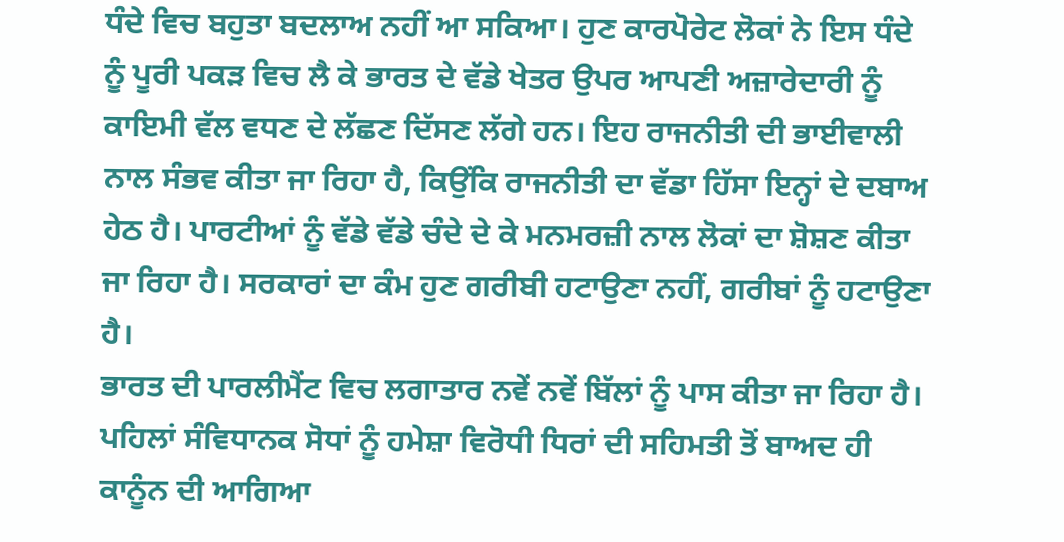ਧੰਦੇ ਵਿਚ ਬਹੁਤਾ ਬਦਲਾਅ ਨਹੀਂ ਆ ਸਕਿਆ। ਹੁਣ ਕਾਰਪੋਰੇਟ ਲੋਕਾਂ ਨੇ ਇਸ ਧੰਦੇ ਨੂੰ ਪੂਰੀ ਪਕੜ ਵਿਚ ਲੈ ਕੇ ਭਾਰਤ ਦੇ ਵੱਡੇ ਖੇਤਰ ਉਪਰ ਆਪਣੀ ਅਜ਼ਾਰੇਦਾਰੀ ਨੂੰ ਕਾਇਮੀ ਵੱਲ ਵਧਣ ਦੇ ਲੱਛਣ ਦਿੱਸਣ ਲੱਗੇ ਹਨ। ਇਹ ਰਾਜਨੀਤੀ ਦੀ ਭਾਈਵਾਲੀ ਨਾਲ ਸੰਭਵ ਕੀਤਾ ਜਾ ਰਿਹਾ ਹੈ, ਕਿਉਂਕਿ ਰਾਜਨੀਤੀ ਦਾ ਵੱਡਾ ਹਿੱਸਾ ਇਨ੍ਹਾਂ ਦੇ ਦਬਾਅ ਹੇਠ ਹੈ। ਪਾਰਟੀਆਂ ਨੂੰ ਵੱਡੇ ਵੱਡੇ ਚੰਦੇ ਦੇ ਕੇ ਮਨਮਰਜ਼ੀ ਨਾਲ ਲੋਕਾਂ ਦਾ ਸ਼ੋਸ਼ਣ ਕੀਤਾ ਜਾ ਰਿਹਾ ਹੈ। ਸਰਕਾਰਾਂ ਦਾ ਕੰਮ ਹੁਣ ਗਰੀਬੀ ਹਟਾਉਣਾ ਨਹੀਂ, ਗਰੀਬਾਂ ਨੂੰ ਹਟਾਉਣਾ ਹੈ।
ਭਾਰਤ ਦੀ ਪਾਰਲੀਮੈਂਟ ਵਿਚ ਲਗਾਤਾਰ ਨਵੇਂ ਨਵੇਂ ਬਿੱਲਾਂ ਨੂੰ ਪਾਸ ਕੀਤਾ ਜਾ ਰਿਹਾ ਹੈ। ਪਹਿਲਾਂ ਸੰਵਿਧਾਨਕ ਸੋਧਾਂ ਨੂੰ ਹਮੇਸ਼ਾ ਵਿਰੋਧੀ ਧਿਰਾਂ ਦੀ ਸਹਿਮਤੀ ਤੋਂ ਬਾਅਦ ਹੀ ਕਾਨੂੰਨ ਦੀ ਆਗਿਆ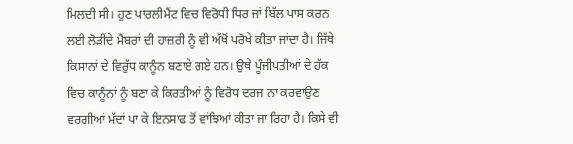ਮਿਲਦੀ ਸੀ। ਹੁਣ ਪਾਰਲੀਮੈਂਟ ਵਿਚ ਵਿਰੋਧੀ ਧਿਰ ਜਾਂ ਬਿੱਲ ਪਾਸ ਕਰਨ ਲਈ ਲੋੜੀਂਦੇ ਮੈਂਬਰਾਂ ਦੀ ਹਾਜ਼ਰੀ ਨੂੰ ਵੀ ਅੱਖੋਂ ਪਰੋਖੇ ਕੀਤਾ ਜਾਂਦਾ ਹੈ। ਜਿੱਥੇ ਕਿਸਾਨਾਂ ਦੇ ਵਿਰੁੱਧ ਕਾਨੂੰਨ ਬਣਾਏ ਗਏ ਹਨ। ਉਥੇ ਪੂੰਜੀਪਤੀਆਂ ਦੇ ਹੱਕ ਵਿਚ ਕਾਨੂੰਨਾਂ ਨੂੰ ਬਣਾ ਕੇ ਕਿਰਤੀਆਂ ਨੂੰ ਵਿਰੋਧ ਦਰਜ ਨਾ ਕਰਵਾਉਣ ਵਰਗੀਆਂ ਮੱਦਾਂ ਪਾ ਕੇ ਇਨਸਾਫ ਤੋਂ ਵਾਂਝਿਆਂ ਕੀਤਾ ਜਾ ਰਿਹਾ ਹੈ। ਕਿਸੇ ਵੀ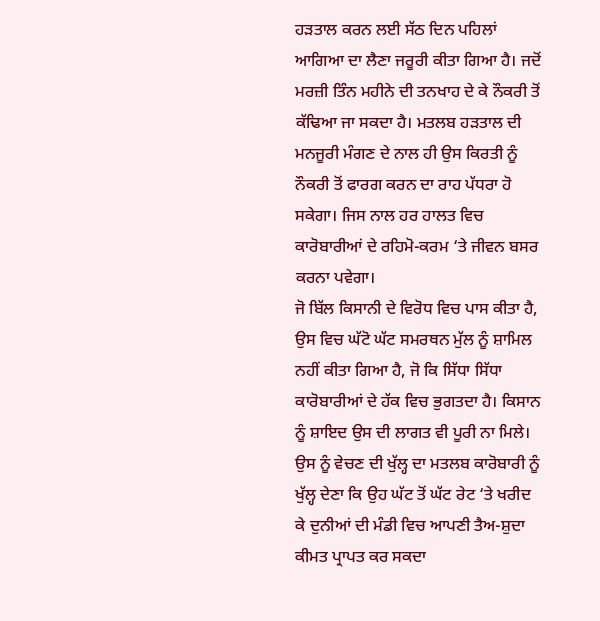ਹੜਤਾਲ ਕਰਨ ਲਈ ਸੱਠ ਦਿਨ ਪਹਿਲਾਂ ਆਗਿਆ ਦਾ ਲੈਣਾ ਜਰੂਰੀ ਕੀਤਾ ਗਿਆ ਹੈ। ਜਦੋਂ ਮਰਜ਼ੀ ਤਿੰਨ ਮਹੀਨੇ ਦੀ ਤਨਖਾਹ ਦੇ ਕੇ ਨੌਕਰੀ ਤੋਂ ਕੱਢਿਆ ਜਾ ਸਕਦਾ ਹੈ। ਮਤਲਬ ਹੜਤਾਲ ਦੀ ਮਨਜੂਰੀ ਮੰਗਣ ਦੇ ਨਾਲ ਹੀ ਉਸ ਕਿਰਤੀ ਨੂੰ ਨੌਕਰੀ ਤੋਂ ਫਾਰਗ ਕਰਨ ਦਾ ਰਾਹ ਪੱਧਰਾ ਹੋ ਸਕੇਗਾ। ਜਿਸ ਨਾਲ ਹਰ ਹਾਲਤ ਵਿਚ ਕਾਰੋਬਾਰੀਆਂ ਦੇ ਰਹਿਮੋ-ਕਰਮ ‘ਤੇ ਜੀਵਨ ਬਸਰ ਕਰਨਾ ਪਵੇਗਾ।
ਜੋ ਬਿੱਲ ਕਿਸਾਨੀ ਦੇ ਵਿਰੋਧ ਵਿਚ ਪਾਸ ਕੀਤਾ ਹੈ, ਉਸ ਵਿਚ ਘੱਟੋ ਘੱਟ ਸਮਰਥਨ ਮੁੱਲ ਨੂੰ ਸ਼ਾਮਿਲ ਨਹੀਂ ਕੀਤਾ ਗਿਆ ਹੈ, ਜੋ ਕਿ ਸਿੱਧਾ ਸਿੱਧਾ ਕਾਰੋਬਾਰੀਆਂ ਦੇ ਹੱਕ ਵਿਚ ਭੁਗਤਦਾ ਹੈ। ਕਿਸਾਨ ਨੂੰ ਸ਼ਾਇਦ ਉਸ ਦੀ ਲਾਗਤ ਵੀ ਪੂਰੀ ਨਾ ਮਿਲੇ। ਉਸ ਨੂੰ ਵੇਚਣ ਦੀ ਖੁੱਲ੍ਹ ਦਾ ਮਤਲਬ ਕਾਰੋਬਾਰੀ ਨੂੰ ਖੁੱਲ੍ਹ ਦੇਣਾ ਕਿ ਉਹ ਘੱਟ ਤੋਂ ਘੱਟ ਰੇਟ ‘ਤੇ ਖਰੀਦ ਕੇ ਦੁਨੀਆਂ ਦੀ ਮੰਡੀ ਵਿਚ ਆਪਣੀ ਤੈਅ-ਸ਼ੁਦਾ ਕੀਮਤ ਪ੍ਰਾਪਤ ਕਰ ਸਕਦਾ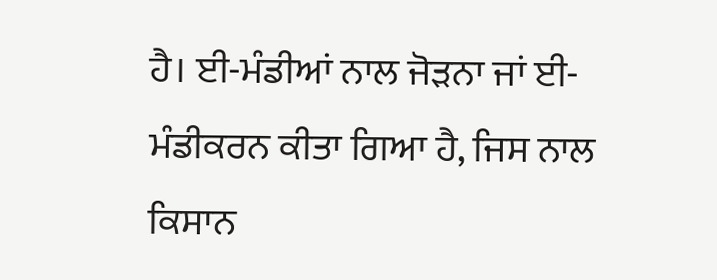ਹੈ। ਈ-ਮੰਡੀਆਂ ਨਾਲ ਜੋੜਨਾ ਜਾਂ ਈ-ਮੰਡੀਕਰਨ ਕੀਤਾ ਗਿਆ ਹੈ, ਜਿਸ ਨਾਲ ਕਿਸਾਨ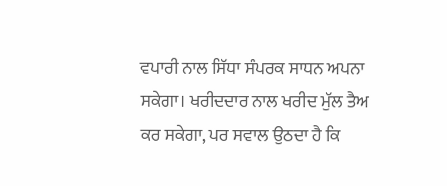ਵਪਾਰੀ ਨਾਲ ਸਿੱਧਾ ਸੰਪਰਕ ਸਾਧਨ ਅਪਨਾ ਸਕੇਗਾ। ਖਰੀਦਦਾਰ ਨਾਲ ਖਰੀਦ ਮੁੱਲ ਤੈਅ ਕਰ ਸਕੇਗਾ, ਪਰ ਸਵਾਲ ਉਠਦਾ ਹੈ ਕਿ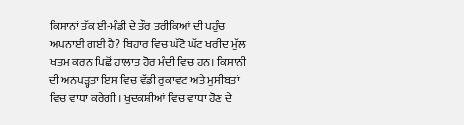ਕਿਸਾਨਾਂ ਤੱਕ ਈ-ਮੰਡੀ ਦੇ ਤੌਰ ਤਰੀਕਿਆਂ ਦੀ ਪਹੁੰਚ ਅਪਨਾਈ ਗਈ ਹੈ? ਬਿਹਾਰ ਵਿਚ ਘੱਟੋ ਘੱਟ ਖਰੀਦ ਮੁੱਲ ਖਤਮ ਕਰਨ ਪਿਛੋਂ ਹਾਲਾਤ ਹੋਰ ਮੰਦੀ ਵਿਚ ਹਨ। ਕਿਸਾਨੀ ਦੀ ਅਨਪੜ੍ਹਤਾ ਇਸ ਵਿਚ ਵੱਡੀ ਰੁਕਾਵਟ ਅਤੇ ਮੁਸੀਬਤਾਂ ਵਿਚ ਵਾਧਾ ਕਰੇਗੀ। ਖੁਦਕਸ਼ੀਆਂ ਵਿਚ ਵਾਧਾ ਹੋਣ ਦੇ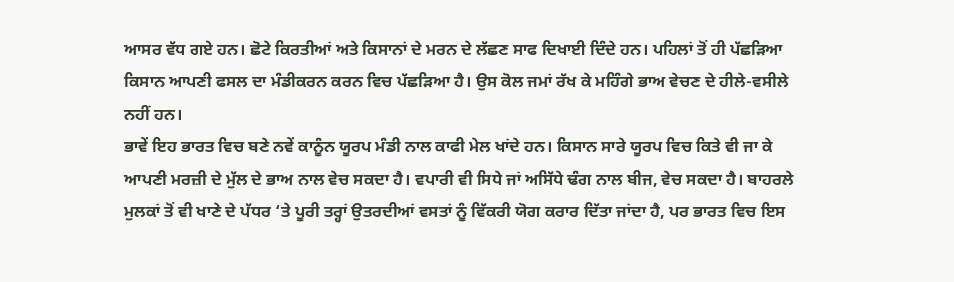ਆਸਰ ਵੱਧ ਗਏ ਹਨ। ਛੋਟੇ ਕਿਰਤੀਆਂ ਅਤੇ ਕਿਸਾਨਾਂ ਦੇ ਮਰਨ ਦੇ ਲੱਛਣ ਸਾਫ ਦਿਖਾਈ ਦਿੰਦੇ ਹਨ। ਪਹਿਲਾਂ ਤੋਂ ਹੀ ਪੱਛੜਿਆ ਕਿਸਾਨ ਆਪਣੀ ਫਸਲ ਦਾ ਮੰਡੀਕਰਨ ਕਰਨ ਵਿਚ ਪੱਛੜਿਆ ਹੈ। ਉਸ ਕੋਲ ਜਮਾਂ ਰੱਖ ਕੇ ਮਹਿੰਗੇ ਭਾਅ ਵੇਚਣ ਦੇ ਹੀਲੇ-ਵਸੀਲੇ ਨਹੀਂ ਹਨ।
ਭਾਵੇਂ ਇਹ ਭਾਰਤ ਵਿਚ ਬਣੇ ਨਵੇਂ ਕਾਨੂੰਨ ਯੂਰਪ ਮੰਡੀ ਨਾਲ ਕਾਫੀ ਮੇਲ ਖਾਂਦੇ ਹਨ। ਕਿਸਾਨ ਸਾਰੇ ਯੂਰਪ ਵਿਚ ਕਿਤੇ ਵੀ ਜਾ ਕੇ ਆਪਣੀ ਮਰਜ਼ੀ ਦੇ ਮੁੱਲ ਦੇ ਭਾਅ ਨਾਲ ਵੇਚ ਸਕਦਾ ਹੈ। ਵਪਾਰੀ ਵੀ ਸਿਧੇ ਜਾਂ ਅਸਿੱਧੇ ਢੰਗ ਨਾਲ ਬੀਜ, ਵੇਚ ਸਕਦਾ ਹੈ। ਬਾਹਰਲੇ ਮੁਲਕਾਂ ਤੋਂ ਵੀ ਖਾਣੇ ਦੇ ਪੱਧਰ ‘ਤੇ ਪੂਰੀ ਤਰ੍ਹਾਂ ਉਤਰਦੀਆਂ ਵਸਤਾਂ ਨੂੰ ਵਿੱਕਰੀ ਯੋਗ ਕਰਾਰ ਦਿੱਤਾ ਜਾਂਦਾ ਹੈ, ਪਰ ਭਾਰਤ ਵਿਚ ਇਸ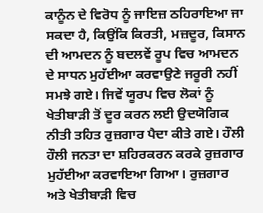ਕਾਨੂੰਨ ਦੇ ਵਿਰੋਧ ਨੂੰ ਜਾਇਜ਼ ਠਹਿਰਾਇਆ ਜਾ ਸਕਦਾ ਹੈ, ਕਿਉਂਕਿ ਕਿਰਤੀ, ਮਜ਼ਦੂਰ, ਕਿਸਾਨ ਦੀ ਆਮਦਨ ਨੂੰ ਬਦਲਵੇਂ ਰੂਪ ਵਿਚ ਆਮਦਨ ਦੇ ਸਾਧਨ ਮੁਹੱਈਆ ਕਰਵਾਉਣੇ ਜਰੂਰੀ ਨਹੀਂ ਸਮਝੇ ਗਏ। ਜਿਵੇਂ ਯੂਰਪ ਵਿਚ ਲੋਕਾਂ ਨੂੰ ਖੇਤੀਬਾੜੀ ਤੋਂ ਦੂਰ ਕਰਨ ਲਈ ਉਦਯੋਗਿਕ ਨੀਤੀ ਤਹਿਤ ਰੁਜ਼ਗਾਰ ਪੈਦਾ ਕੀਤੇ ਗਏ। ਹੌਲੀ ਹੌਲੀ ਜਨਤਾ ਦਾ ਸ਼ਹਿਰਕਰਨ ਕਰਕੇ ਰੁਜ਼ਗਾਰ ਮੁਹੱਈਆ ਕਰਵਾਇਆ ਗਿਆ। ਰੁਜ਼ਗਾਰ ਅਤੇ ਖੇਤੀਬਾੜੀ ਵਿਚ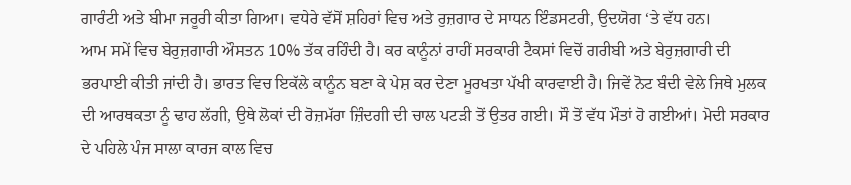ਗਾਰੰਟੀ ਅਤੇ ਬੀਮਾ ਜਰੂਰੀ ਕੀਤਾ ਗਿਆ। ਵਧੇਰੇ ਵੱਸੋਂ ਸ਼ਹਿਰਾਂ ਵਿਚ ਅਤੇ ਰੁਜ਼ਗਾਰ ਦੇ ਸਾਧਨ ਇੰਡਸਟਰੀ, ਉਦਯੋਗ ‘ਤੇ ਵੱਧ ਹਨ।
ਆਮ ਸਮੇਂ ਵਿਚ ਬੇਰੁਜ਼ਗਾਰੀ ਔਸਤਨ 10% ਤੱਕ ਰਹਿੰਦੀ ਹੈ। ਕਰ ਕਾਨੂੰਨਾਂ ਰਾਹੀਂ ਸਰਕਾਰੀ ਟੈਕਸਾਂ ਵਿਚੋਂ ਗਰੀਬੀ ਅਤੇ ਬੇਰੁਜ਼ਗਾਰੀ ਦੀ ਭਰਪਾਈ ਕੀਤੀ ਜਾਂਦੀ ਹੈ। ਭਾਰਤ ਵਿਚ ਇਕੱਲੇ ਕਾਨੂੰਨ ਬਣਾ ਕੇ ਪੇਸ਼ ਕਰ ਦੇਣਾ ਮੂਰਖਤਾ ਪੱਖੀ ਕਾਰਵਾਈ ਹੈ। ਜਿਵੇਂ ਨੋਟ ਬੰਦੀ ਵੇਲੇ ਜਿਥੇ ਮੁਲਕ ਦੀ ਆਰਥਕਤਾ ਨੂੰ ਢਾਹ ਲੱਗੀ, ਉਥੇ ਲੋਕਾਂ ਦੀ ਰੋਜ਼ਮੱਰਾ ਜ਼ਿੰਦਗੀ ਦੀ ਚਾਲ ਪਟੜੀ ਤੋਂ ਉਤਰ ਗਈ। ਸੌ ਤੋਂ ਵੱਧ ਮੌਤਾਂ ਹੋ ਗਈਆਂ। ਮੋਦੀ ਸਰਕਾਰ ਦੇ ਪਹਿਲੇ ਪੰਜ ਸਾਲਾ ਕਾਰਜ ਕਾਲ ਵਿਚ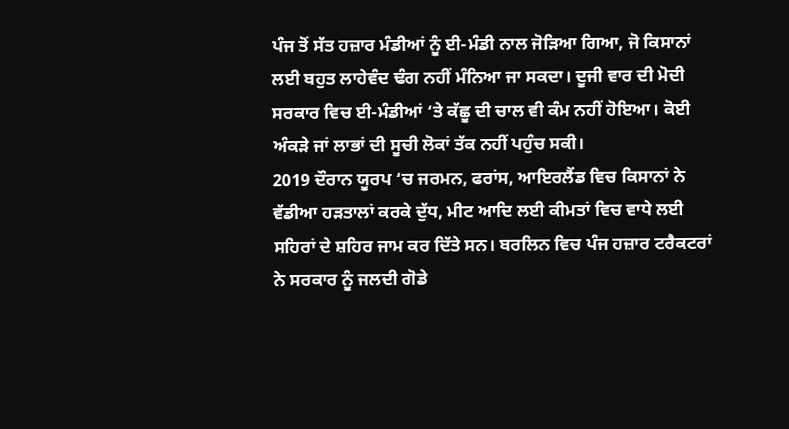ਪੰਜ ਤੋਂ ਸੱਤ ਹਜ਼ਾਰ ਮੰਡੀਆਂ ਨੂੰ ਈ-ਮੰਡੀ ਨਾਲ ਜੋੜਿਆ ਗਿਆ, ਜੋ ਕਿਸਾਨਾਂ ਲਈ ਬਹੁਤ ਲਾਹੇਵੰਦ ਢੰਗ ਨਹੀਂ ਮੰਨਿਆ ਜਾ ਸਕਦਾ। ਦੂਜੀ ਵਾਰ ਦੀ ਮੋਦੀ ਸਰਕਾਰ ਵਿਚ ਈ-ਮੰਡੀਆਂ ‘ਤੇ ਕੱਛੂ ਦੀ ਚਾਲ ਵੀ ਕੰਮ ਨਹੀਂ ਹੋਇਆ। ਕੋਈ ਅੰਕੜੇ ਜਾਂ ਲਾਭਾਂ ਦੀ ਸੂਚੀ ਲੋਕਾਂ ਤੱਕ ਨਹੀਂ ਪਹੁੰਚ ਸਕੀ।
2019 ਦੌਰਾਨ ਯੂਰਪ ‘ਚ ਜਰਮਨ, ਫਰਾਂਸ, ਆਇਰਲੈਂਡ ਵਿਚ ਕਿਸਾਨਾਂ ਨੇ ਵੱਡੀਆ ਹੜਤਾਲਾਂ ਕਰਕੇ ਦੁੱਧ, ਮੀਟ ਆਦਿ ਲਈ ਕੀਮਤਾਂ ਵਿਚ ਵਾਧੇ ਲਈ ਸਹਿਰਾਂ ਦੇ ਸ਼ਹਿਰ ਜਾਮ ਕਰ ਦਿੱਤੇ ਸਨ। ਬਰਲਿਨ ਵਿਚ ਪੰਜ ਹਜ਼ਾਰ ਟਰੈਕਟਰਾਂ ਨੇ ਸਰਕਾਰ ਨੂੰ ਜਲਦੀ ਗੋਡੇ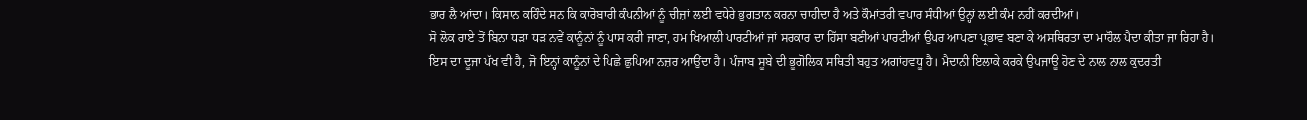ਭਾਰ ਲੈ ਆਂਦਾ। ਕਿਸਾਨ ਕਹਿੰਦੇ ਸਨ ਕਿ ਕਾਰੋਬਾਰੀ ਕੰਪਨੀਆਂ ਨੂੰ ਚੀਜ਼ਾਂ ਲਈ ਵਧੇਰੇ ਭੁਗਤਾਨ ਕਰਨਾ ਚਾਹੀਦਾ ਹੈ ਅਤੇ ਕੌਮਾਂਤਰੀ ਵਪਾਰ ਸੰਧੀਆਂ ਉਨ੍ਹਾਂ ਲਈ ਕੰਮ ਨਹੀਂ ਕਰਦੀਆਂ।
ਸੋ ਲੋਕ ਰਾਏ ਤੋਂ ਬਿਨਾ ਧੜਾ ਧੜ ਨਵੇਂ ਕਾਨੂੰਨਾਂ ਨੂੰ ਪਾਸ ਕਰੀ ਜਾਣਾ, ਹਮ ਖਿਆਲੀ ਪਾਰਟੀਆਂ ਜਾਂ ਸਰਕਾਰ ਦਾ ਹਿੱਸਾ ਬਣੀਆਂ ਪਾਰਟੀਆਂ ਉਪਰ ਆਪਣਾ ਪ੍ਰਭਾਵ ਬਣਾ ਕੇ ਅਸਥਿਰਤਾ ਦਾ ਮਾਹੌਲ ਪੈਦਾ ਕੀਤਾ ਜਾ ਰਿਹਾ ਹੈ।
ਇਸ ਦਾ ਦੂਜਾ ਪੱਖ ਵੀ ਹੈ, ਜੋ ਇਨ੍ਹਾਂ ਕਾਨੂੰਨਾਂ ਦੇ ਪਿਛੇ ਛੁਪਿਆ ਨਜ਼ਰ ਆਉਂਦਾ ਹੈ। ਪੰਜਾਬ ਸੂਬੇ ਦੀ ਭੂਗੋਲਿਕ ਸਥਿਤੀ ਬਹੁਤ ਅਗਾਂਹਵਧੂ ਹੈ। ਮੈਦਾਨੀ ਇਲਾਕੇ ਕਰਕੇ ਉਪਜਾਊ ਹੋਣ ਦੇ ਨਾਲ ਨਾਲ ਕੁਦਰਤੀ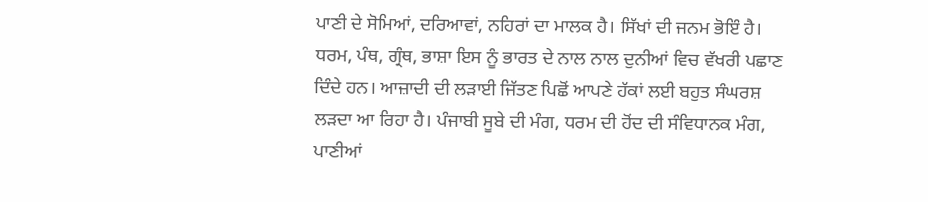ਪਾਣੀ ਦੇ ਸੋਮਿਆਂ, ਦਰਿਆਵਾਂ, ਨਹਿਰਾਂ ਦਾ ਮਾਲਕ ਹੈ। ਸਿੱਖਾਂ ਦੀ ਜਨਮ ਭੋਇੰ ਹੈ। ਧਰਮ, ਪੰਥ, ਗ੍ਰੰਥ, ਭਾਸ਼ਾ ਇਸ ਨੂੰ ਭਾਰਤ ਦੇ ਨਾਲ ਨਾਲ ਦੁਨੀਆਂ ਵਿਚ ਵੱਖਰੀ ਪਛਾਣ ਦਿੰਦੇ ਹਨ। ਆਜ਼ਾਦੀ ਦੀ ਲੜਾਈ ਜਿੱਤਣ ਪਿਛੋਂ ਆਪਣੇ ਹੱਕਾਂ ਲਈ ਬਹੁਤ ਸੰਘਰਸ਼ ਲੜਦਾ ਆ ਰਿਹਾ ਹੈ। ਪੰਜਾਬੀ ਸੂਬੇ ਦੀ ਮੰਗ, ਧਰਮ ਦੀ ਹੋਂਦ ਦੀ ਸੰਵਿਧਾਨਕ ਮੰਗ, ਪਾਣੀਆਂ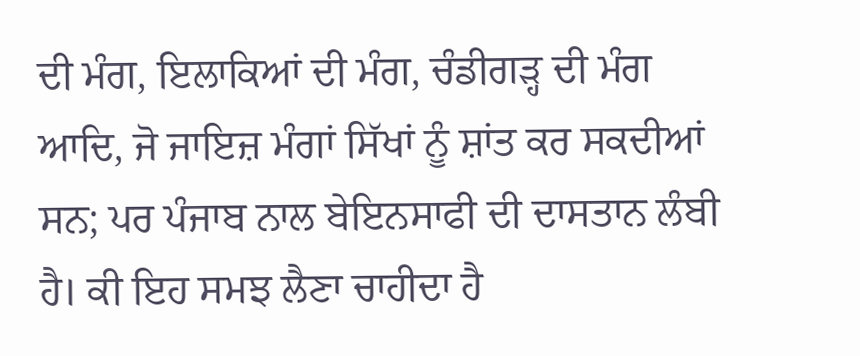ਦੀ ਮੰਗ, ਇਲਾਕਿਆਂ ਦੀ ਮੰਗ, ਚੰਡੀਗੜ੍ਹ ਦੀ ਮੰਗ ਆਦਿ, ਜੋ ਜਾਇਜ਼ ਮੰਗਾਂ ਸਿੱਖਾਂ ਨੂੰ ਸ਼ਾਂਤ ਕਰ ਸਕਦੀਆਂ ਸਨ; ਪਰ ਪੰਜਾਬ ਨਾਲ ਬੇਇਨਸਾਫੀ ਦੀ ਦਾਸਤਾਨ ਲੰਬੀ ਹੈ। ਕੀ ਇਹ ਸਮਝ ਲੈਣਾ ਚਾਹੀਦਾ ਹੈ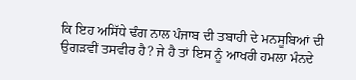ਕਿ ਇਹ ਅਸਿੱਧੇ ਢੰਗ ਨਾਲ ਪੰਜਾਬ ਦੀ ਤਬਾਹੀ ਦੇ ਮਨਸੂਬਿਆਂ ਦੀ ਉਗੜਵੀਂ ਤਸਵੀਰ ਹੈ? ਜੇ ਹੈ ਤਾਂ ਇਸ ਨੂੰ ਆਖਰੀ ਹਮਲਾ ਮੰਨਦੇ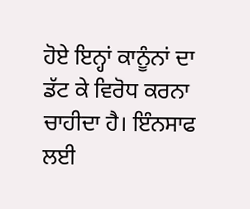ਹੋਏ ਇਨ੍ਹਾਂ ਕਾਨੂੰਨਾਂ ਦਾ ਡੱਟ ਕੇ ਵਿਰੋਧ ਕਰਨਾ ਚਾਹੀਦਾ ਹੈ। ਇੰਨਸਾਫ ਲਈ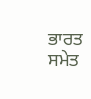ਭਾਰਤ ਸਮੇਤ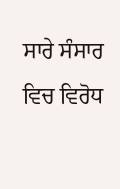ਸਾਰੇ ਸੰਸਾਰ ਵਿਚ ਵਿਰੋਧ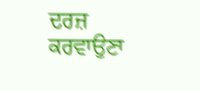ਦਰਜ਼ ਕਰਵਾਉਣਾ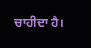ਚਾਹੀਦਾ ਹੈ।